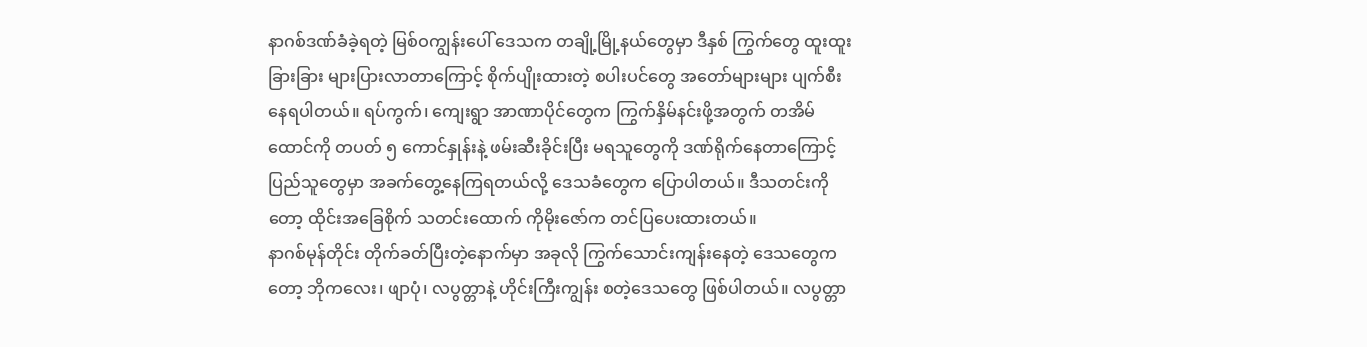နာဂစ်ဒဏ်ခံခဲ့ရတဲ့ မြစ်ဝကျွန်းပေါ် ဒေသက တချို့မြို့နယ်တွေမှာ ဒီနှစ် ကြွက်တွေ ထူးထူးခြားခြား များပြားလာတာကြောင့် စိုက်ပျိုးထားတဲ့ စပါးပင်တွေ အတော်များများ ပျက်စီးနေရပါတယ်။ ရပ်ကွက်၊ ကျေးရွာ အာဏာပိုင်တွေက ကြွက်နှိမ်နင်းဖို့အတွက် တအိမ်ထောင်ကို တပတ် ၅ ကောင်နှုန်းနဲ့ ဖမ်းဆီးခိုင်းပြီး မရသူတွေကို ဒဏ်ရိုက်နေတာကြောင့် ပြည်သူတွေမှာ အခက်တွေ့နေကြရတယ်လို့ ဒေသခံတွေက ပြောပါတယ်။ ဒီသတင်းကိုတော့ ထိုင်းအခြေစိုက် သတင်းထောက် ကိုမိုးဇော်က တင်ပြပေးထားတယ်။
နာဂစ်မုန်တိုင်း တိုက်ခတ်ပြီးတဲ့နောက်မှာ အခုလို ကြွက်သောင်းကျန်းနေတဲ့ ဒေသတွေကတော့ ဘိုကလေး၊ ဖျာပုံ၊ လပွတ္တာနဲ့ ဟိုင်းကြီးကျွန်း စတဲ့ဒေသတွေ ဖြစ်ပါတယ်။ လပွတ္တာ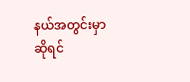နယ်အတွင်းမှာဆိုရင်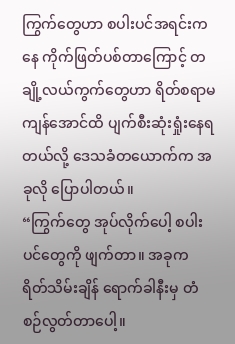ကြွက်တွေဟာ စပါးပင်အရင်းကနေ ကိုက်ဖြတ်ပစ်တာကြောင့် တချို့လယ်ကွက်တွေဟာ ရိတ်စရာမကျန်အောင်ထိ ပျက်စီးဆုံးရှုံးနေရတယ်လို့ ဒေသခံတယောက်က အခုလို ပြောပါတယ်။
“ကြွက်တွေ အုပ်လိုက်ပေါ့ စပါးပင်တွေကို ဖျက်တာ။ အခုက ရိတ်သိမ်းချိန် ရောက်ခါနီးမှ တံစဉ်လွတ်တာပေါ့။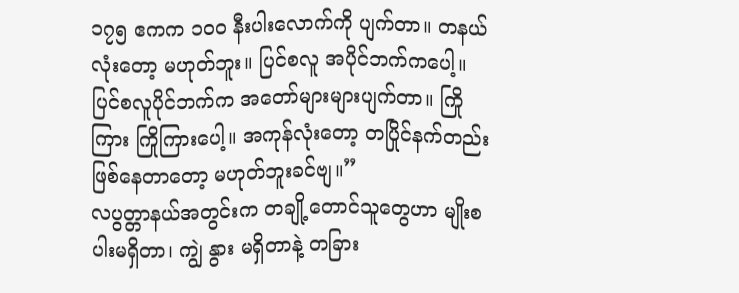၁၇၅ ဧကက ၁၀၀ နီးပါးလောက်ကို ပျက်တာ။ တနယ်လုံးတော့ မဟုတ်ဘူး။ ပြင်စလူ အပိုင်ဘက်ကပေါ့။ ပြင်စလူပိုင်ဘက်က အတော်များများပျက်တာ။ ကြိုကြား ကြိုကြားပေါ့။ အကုန်လုံးတော့ တပြိုင်နက်တည်း ဖြစ်နေတာတော့ မဟုတ်ဘူးခင်ဗျ။”
လပွတ္တာနယ်အတွင်းက တချို့တောင်သူတွေဟာ မျိုးစပါးမရှိတာ၊ ကျွဲ နွား မရှိတာနဲ့ တခြား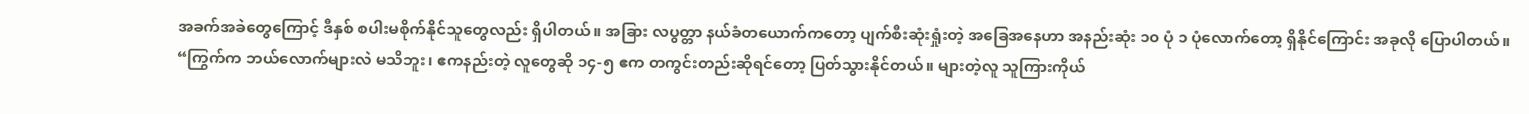အခက်အခဲတွေကြောင့် ဒီနှစ် စပါးမစိုက်နိုင်သူတွေလည်း ရှိပါတယ်။ အခြား လပွတ္တာ နယ်ခံတယောက်ကတော့ ပျက်စီးဆုံးရှုံးတဲ့ အခြေအနေဟာ အနည်းဆုံး ၁၀ ပုံ ၁ ပုံလောက်တော့ ရှိနိုင်ကြောင်း အခုလို ပြောပါတယ်။
“ကြွက်က ဘယ်လောက်များလဲ မသိဘူး၊ ဧကနည်းတဲ့ လူတွေဆို ၁၄-၅ ဧက တကွင်းတည်းဆိုရင်တော့ ပြတ်သွားနိုင်တယ်။ များတဲ့လူ သူကြားကိုယ်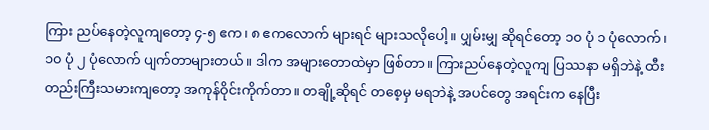ကြား ညပ်နေတဲ့လူကျတော့ ၄-၅ ဧက၊ ၈ ဧကလောက် များရင် များသလိုပေါ့။ ပျှမ်းမျှ ဆိုရင်တော့ ၁၀ ပုံ ၁ ပုံလောက် ၊ ၁၀ ပုံ ၂ ပုံလောက် ပျက်တာများတယ်။ ဒါက အများတောထဲမှာ ဖြစ်တာ။ ကြားညပ်နေတဲ့လူကျ ပြဿနာ မရှိဘဲနဲ့ ထီးတည်းကြီးသမားကျတော့ အကုန်ဝိုင်းကိုက်တာ။ တချို့ဆိုရင် တစေ့မှ မရဘဲနဲ့ အပင်တွေ အရင်းက နေပြီး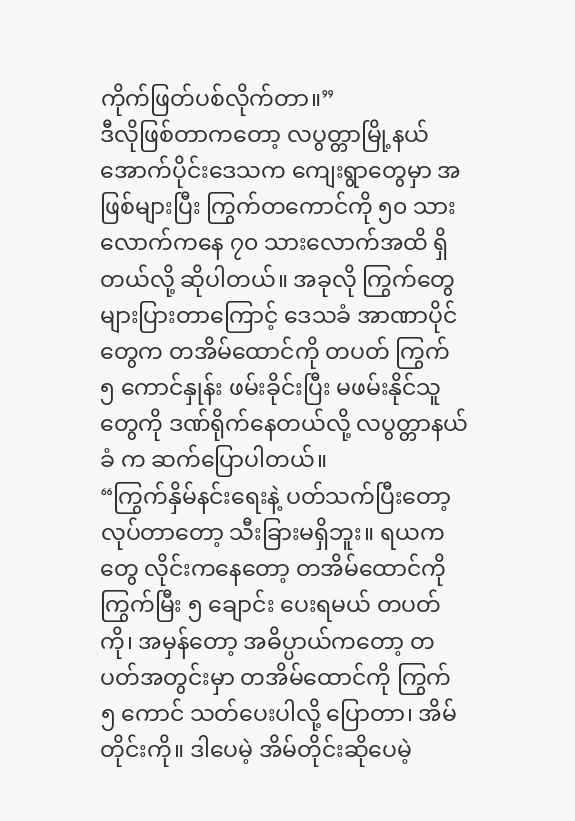ကိုက်ဖြတ်ပစ်လိုက်တာ။”
ဒီလိုဖြစ်တာကတော့ လပွတ္တာမြို့နယ် အောက်ပိုင်းဒေသက ကျေးရွာတွေမှာ အဖြစ်များပြီး ကြွက်တကောင်ကို ၅၀ သား လောက်ကနေ ၇၀ သားလောက်အထိ ရှိတယ်လို့ ဆိုပါတယ်။ အခုလို ကြွက်တွေ များပြားတာကြောင့် ဒေသခံ အာဏာပိုင် တွေက တအိမ်ထောင်ကို တပတ် ကြွက် ၅ ကောင်နှုန်း ဖမ်းခိုင်းပြီး မဖမ်းနိုင်သူတွေကို ဒဏ်ရိုက်နေတယ်လို့ လပွတ္တာနယ်ခံ က ဆက်ပြောပါတယ်။
“ကြွက်နှိမ်နင်းရေးနဲ့ ပတ်သက်ပြီးတော့ လုပ်တာတော့ သီးခြားမရှိဘူး။ ရယကတွေ လိုင်းကနေတော့ တအိမ်ထောင်ကို ကြွက်မြီး ၅ ချောင်း ပေးရမယ် တပတ်ကို၊ အမှန်တော့ အဓိပ္ပာယ်ကတော့ တပတ်အတွင်းမှာ တအိမ်ထောင်ကို ကြွက် ၅ ကောင် သတ်ပေးပါလို့ ပြောတာ၊ အိမ်တိုင်းကို။ ဒါပေမဲ့ အိမ်တိုင်းဆိုပေမဲ့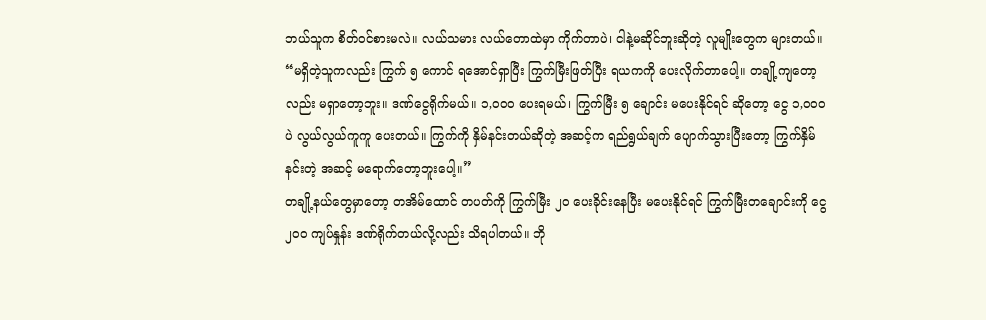ဘယ်သူက စိတ်ဝင်စားမလဲ။ လယ်သမား လယ်တောထဲမှာ ကိုက်တာပဲ၊ ငါနဲ့မဆိုင်ဘူးဆိုတဲ့ လူမျိုးတွေက များတယ်။
“မရှိတဲ့သူကလည်း ကြွက် ၅ ကောင် ရအောင်ရှာပြီး ကြွက်မြီးဖြတ်ပြီး ရယကကို ပေးလိုက်တာပေါ့။ တချို့ကျတော့လည်း မရှာတော့ဘူး။ ဒဏ်ငွေရိုက်မယ်။ ၁,၀၀၀ ပေးရမယ်၊ ကြွက်မြီး ၅ ချောင်း မပေးနိုင်ရင် ဆိုတော့ ငွေ ၁,၀၀၀ ပဲ လွယ်လွယ်ကူကူ ပေးတယ်။ ကြွက်ကို နှိမ်နင်းတယ်ဆိုတဲ့ အဆင့်က ရည်ရွယ်ချက် ပျောက်သွားပြီးတော့ ကြွက်နှိမ်နင်းတဲ့ အဆင့် မရောက်တော့ဘူးပေါ့။”
တချို့နယ်တွေမှာတော့ တအိမ်ထောင် တပတ်ကို ကြွက်မြီး ၂၀ ပေးခိုင်းနေပြီး မပေးနိုင်ရင် ကြွက်မြီးတချောင်းကို ငွေ ၂၀၀ ကျပ်နှုန်း ဒဏ်ရိုက်တယ်လို့လည်း သိရပါတယ်။ ဘို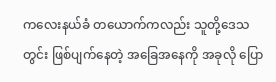ကလေးနယ်ခံ တယောက်ကလည်း သူတို့ဒေသတွင်း ဖြစ်ပျက်နေတဲ့ အခြေအနေကို အခုလို ပြော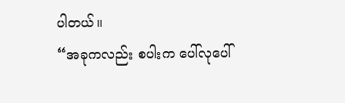ပါတယ်။
“အခုကလည်း စပါးက ပေါ်လုပေါ်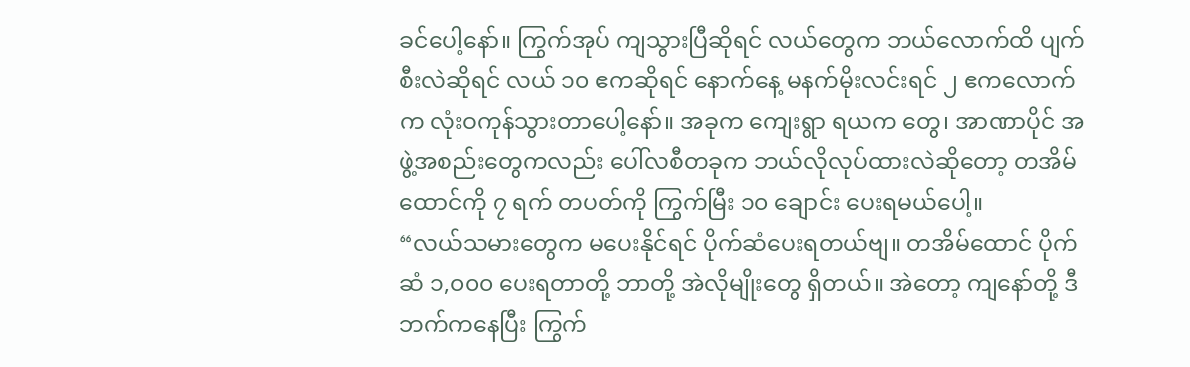ခင်ပေါ့နော်။ ကြွက်အုပ် ကျသွားပြီဆိုရင် လယ်တွေက ဘယ်လောက်ထိ ပျက်စီးလဲဆိုရင် လယ် ၁၀ ဧကဆိုရင် နောက်နေ့ မနက်မိုးလင်းရင် ၂ ဧကလောက်က လုံးဝကုန်သွားတာပေါ့နော်။ အခုက ကျေးရွာ ရယက တွေ၊ အာဏာပိုင် အဖွဲ့အစည်းတွေကလည်း ပေါ်လစီတခုက ဘယ်လိုလုပ်ထားလဲဆိုတော့ တအိမ်ထောင်ကို ၇ ရက် တပတ်ကို ကြွက်မြီး ၁၀ ချောင်း ပေးရမယ်ပေါ့။
“လယ်သမားတွေက မပေးနိုင်ရင် ပိုက်ဆံပေးရတယ်ဗျ။ တအိမ်ထောင် ပိုက်ဆံ ၁,၀၀၀ ပေးရတာတို့ ဘာတို့ အဲလိုမျိုးတွေ ရှိတယ်။ အဲတော့ ကျနော်တို့ ဒီဘက်ကနေပြီး ကြွက်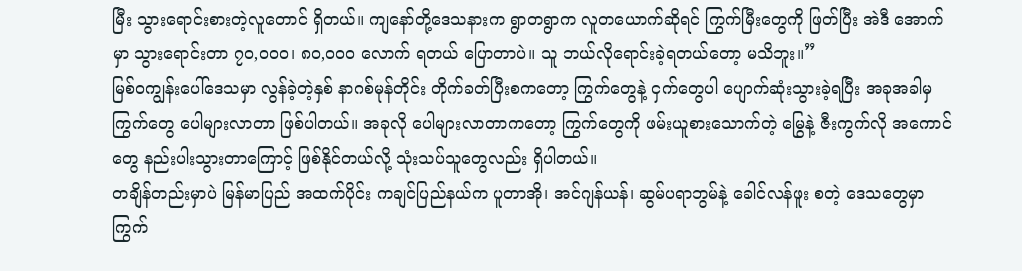မြီး သွားရောင်းစားတဲ့လူတောင် ရှိတယ်။ ကျနော်တို့ဒေသနားက ရွာတရွာက လူတယောက်ဆိုရင် ကြွက်မြီးတွေကို ဖြတ်ပြီး အဲဒီ အောက်မှာ သွားရောင်းတာ ၇၀,၀၀၀၊ ၈၀,၀၀၀ လောက် ရတယ် ပြောတာပဲ။ သူ ဘယ်လိုရောင်းခဲ့ရတယ်တော့ မသိဘူး။”
မြစ်ဝကျွန်းပေါ်ဒေသမှာ လွန်ခဲ့တဲ့နှစ် နာဂစ်မုန်တိုင်း တိုက်ခတ်ပြီးစကတော့ ကြွက်တွေနဲ့ ငှက်တွေပါ ပျောက်ဆုံးသွားခဲ့ရပြီး အခုအခါမှ ကြွက်တွေ ပေါများလာတာ ဖြစ်ပါတယ်။ အခုလို ပေါများလာတာကတော့ ကြွက်တွေကို ဖမ်းယူစားသောက်တဲ့ မြွေနဲ့ ဇီးကွက်လို အကောင်တွေ နည်းပါးသွားတာကြောင့် ဖြစ်နိုင်တယ်လို့ သုံးသပ်သူတွေလည်း ရှိပါတယ်။
တချိန်တည်းမှာပဲ မြန်မာပြည် အထက်ပိုင်း ကချင်ပြည်နယ်က ပူတာအို၊ အင်ဂျန်ယန်၊ ဆွမ်ပရာဘွမ်နဲ့ ခေါင်လန်ဖူး စတဲ့ ဒေသတွေမှာ ကြွက်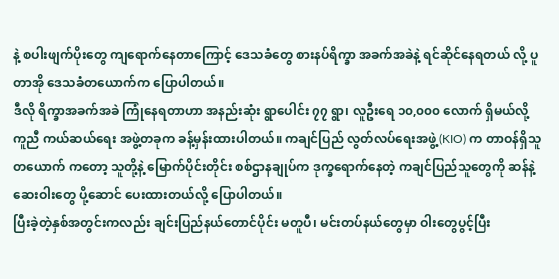နဲ့ စပါးဖျက်ပိုးတွေ ကျရောက်နေတာကြောင့် ဒေသခံတွေ စားနပ်ရိက္ခာ အခက်အခဲနဲ့ ရင်ဆိုင်နေရတယ် လို့ ပူတာအို ဒေသခံတယောက်က ပြောပါတယ်။
ဒီလို ရိက္ခာအခက်အခဲ ကြုံနေရတာဟာ အနည်းဆုံး ရွာပေါင်း ၇၇ ရွာ၊ လူဦးရေ ၁၀,၀၀၀ လောက် ရှိမယ်လို့ ကူညီ ကယ်ဆယ်ရေး အဖွဲ့တခုက ခန့်မှန်းထားပါတယ်။ ကချင်ပြည် လွတ်လပ်ရေးအဖွဲ့ (KIO) က တာဝန်ရှိသူ တယောက် ကတော့ သူတို့နဲ့ မြောက်ပိုင်းတိုင်း စစ်ဌာနချုပ်က ဒုက္ခရောက်နေတဲ့ ကချင်ပြည်သူတွေကို ဆန်နဲ့ ဆေးဝါးတွေ ပို့ဆောင် ပေးထားတယ်လို့ ပြောပါတယ်။
ပြီးခဲ့တဲ့နှစ်အတွင်းကလည်း ချင်းပြည်နယ်တောင်ပိုင်း မတူပီ၊ မင်းတပ်နယ်တွေမှာ ဝါးတွေပွင့်ပြီး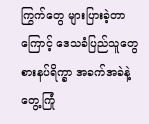ကြွက်တွေ များပြားခဲ့တာ ကြောင့် ဒေသခံပြည်သူတွေ စားနပ်ရိက္ခာ အခက်အခဲနဲ့ တွေ့ကြုံ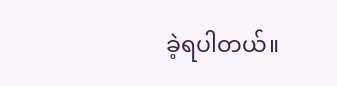ခဲ့ရပါတယ်။